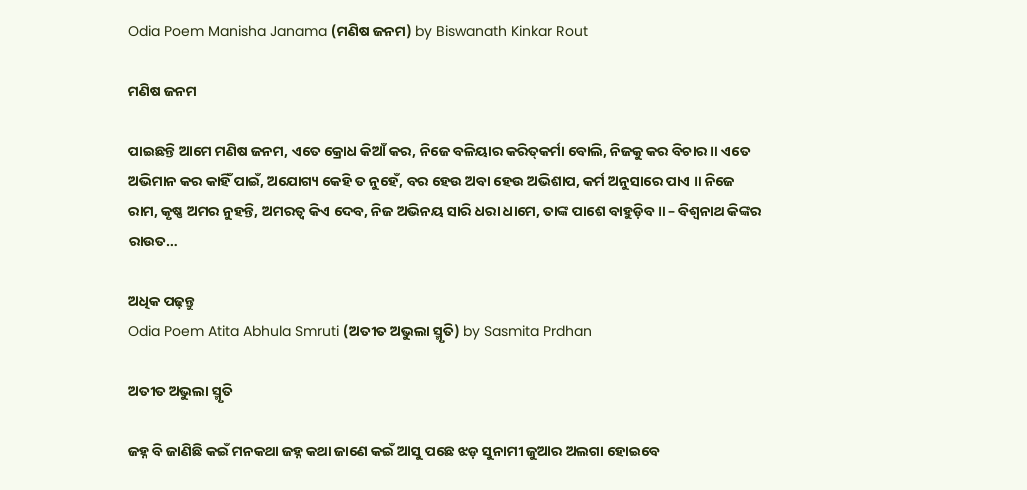Odia Poem Manisha Janama (ମଣିଷ ଜନମ) by Biswanath Kinkar Rout

ମଣିଷ ଜନମ

ପାଇଛନ୍ତି ଆମେ ମଣିଷ ଜନମ, ଏତେ କ୍ରୋଧ କିଆଁ କର, ନିଜେ ବଳିୟାର କରିତ୍‌କର୍ମା ବୋଲି, ନିଜକୁ କର ବିଚାର ॥ ଏତେ ଅଭିମାନ କର କାହିଁ ପାଇଁ, ଅଯୋଗ୍ୟ କେହି ତ ନୁହେଁ, ବର ହେଉ ଅବା ହେଉ ଅଭିଶାପ, କର୍ମ ଅନୁସାରେ ପାଏ ॥ ନିଜେ ରାମ, କୃଷ୍ଣ ଅମର ନୁହନ୍ତି, ଅମରତ୍ୱ କିଏ ଦେବ, ନିଜ ଅଭିନୟ ସାରି ଧରା ଧାମେ, ତାଙ୍କ ପାଶେ ବାହୁଡ଼ିବ ॥ – ବିଶ୍ୱନାଥ କିଙ୍କର ରାଉତ…

ଅଧିକ ପଢ଼ନ୍ତୁ
Odia Poem Atita Abhula Smruti (ଅତୀତ ଅଭୁଲା ସ୍ମୃତି) by Sasmita Prdhan

ଅତୀତ ଅଭୁଲା ସ୍ମୃତି

ଜହ୍ନ ବି ଜାଣିଛି କଇଁ ମନକଥା ଜହ୍ନ କଥା ଜାଣେ କଇଁ ଆସୁ ପଛେ ଝଡ଼ ସୁନାମୀ ଜୁଆର ଅଲଗା ହୋଇବେ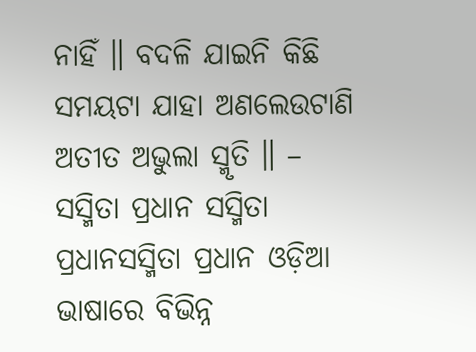ନାହିଁ ॥ ବଦଳି ଯାଇନି କିଛି ସମୟଟା ଯାହା ଅଣଲେଉଟାଣି ଅତୀତ ଅଭୁଲା ସ୍ମୃତି ॥ – ସସ୍ମିତା ପ୍ରଧାନ ସସ୍ମିତା ପ୍ରଧାନସସ୍ମିତା ପ୍ରଧାନ ଓଡ଼ିଆ ଭାଷାରେ ବିଭିନ୍ନ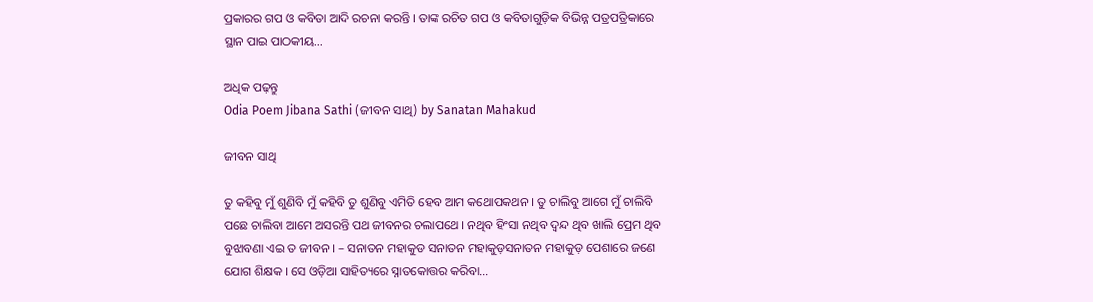ପ୍ରକାରର ଗପ ଓ କବିତା ଆଦି ରଚନା କରନ୍ତି । ତାଙ୍କ ରଚିତ ଗପ ଓ କବିତାଗୁଡ଼ିକ ବିଭିନ୍ନ ପତ୍ରପତ୍ରିକାରେ ସ୍ଥାନ ପାଇ ପାଠକୀୟ…

ଅଧିକ ପଢ଼ନ୍ତୁ
Odia Poem Jibana Sathi (ଜୀବନ ସାଥି) by Sanatan Mahakud

ଜୀବନ ସାଥି

ତୁ କହିବୁ ମୁଁ ଶୁଣିବି ମୁଁ କହିବି ତୁ ଶୁଣିବୁ ଏମିତି ହେବ ଆମ କଥୋପକଥନ । ତୁ ଚାଲିବୁ ଆଗେ ମୁଁ ଚାଲିବି ପଛେ ଚାଲିବା ଆମେ ଅସରନ୍ତି ପଥ ଜୀବନର ଚଲାପଥେ । ନଥିବ ହିଂସା ନଥିବ ଦ୍ଵନ୍ଦ ଥିବ ଖାଲି ପ୍ରେମ ଥିବ ବୁଝାବଣା ଏଇ ତ ଜୀବନ । – ସନାତନ ମହାକୁଡ ସନାତନ ମହାକୁଡ଼ସନାତନ ମହାକୁଡ଼ ପେଶାରେ ଜଣେ ଯୋଗ ଶିକ୍ଷକ । ସେ ଓଡ଼ିଆ ସାହିତ୍ୟରେ ସ୍ନାତକୋତ୍ତର କରିବା…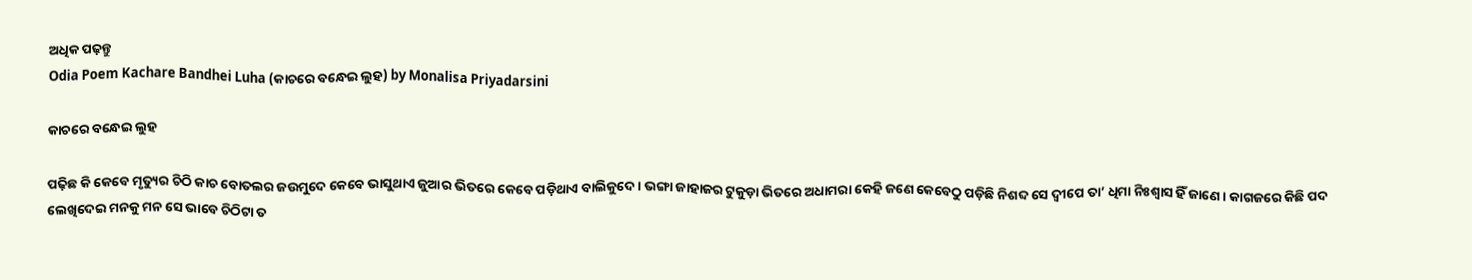ଅଧିକ ପଢ଼ନ୍ତୁ
Odia Poem Kachare Bandhei Luha (କାଚରେ ବନ୍ଧେଇ ଲୁହ) by Monalisa Priyadarsini

କାଚରେ ବନ୍ଧେଇ ଲୁହ

ପଢ଼ିଛ କି କେବେ ମୃତ୍ୟୁର ଚିଠି କାଚ ବୋତଲର ଜଉମୁଦେ କେବେ ଭାସୁଥାଏ ଜୁଆର ଭିତରେ କେବେ ପଡ଼ିଥାଏ ବାଲିକୁଦେ । ଭଙ୍ଗା ଜାହାଜର ଟୁକୁଡ଼ା ଭିତରେ ଅଧାମରା କେହି ଜଣେ କେବେଠୁ ପଡ଼ିଛି ନିଶବ୍ଦ ସେ ଦ୍ଵୀପେ ତା’ ଧିମା ନିଃଶ୍ୱାସ ହିଁ ଜାଣେ । କାଗଜରେ କିଛି ପଦ ଲେଖିଦେଇ ମନକୁ ମନ ସେ ଭାବେ ଚିଠିଟା ତ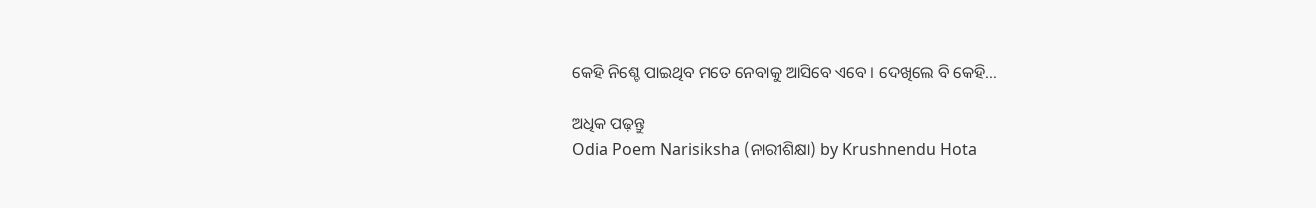କେହି ନିଶ୍ଚେ ପାଇଥିବ ମତେ ନେବାକୁ ଆସିବେ ଏବେ । ଦେଖିଲେ ବି କେହି…

ଅଧିକ ପଢ଼ନ୍ତୁ
Odia Poem Narisiksha (ନାରୀଶିକ୍ଷା) by Krushnendu Hota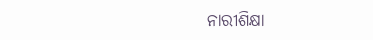ନାରୀଶିକ୍ଷା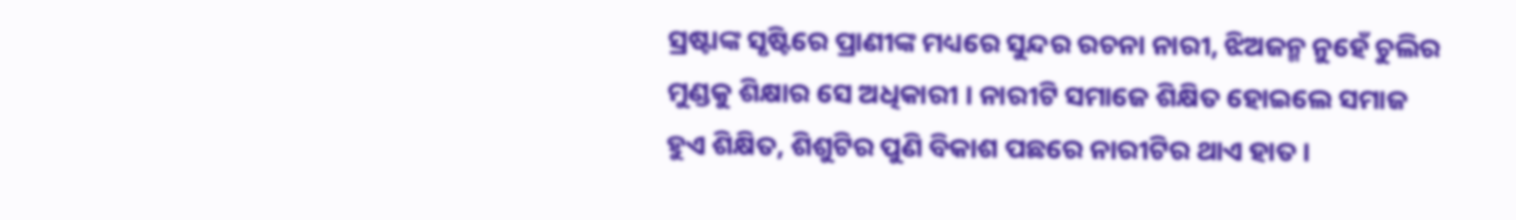ସ୍ରଷ୍ଟାଙ୍କ ସୃଷ୍ଟିରେ ପ୍ରାଣୀଙ୍କ ମଧ୍ୟରେ ସୁନ୍ଦର ରଚନା ନାରୀ, ଝିଅଜନ୍ମ ନୁହେଁ ଚୁଲିର ମୁଣ୍ଡକୁ ଶିକ୍ଷାର ସେ ଅଧିକାରୀ । ନାରୀଟି ସମାଜେ ଶିକ୍ଷିତ ହୋଇଲେ ସମାଜ ହୁଏ ଶିକ୍ଷିତ, ଶିଶୁଟିର ପୁଣି ବିକାଶ ପଛରେ ନାରୀଟିର ଥାଏ ହାତ ।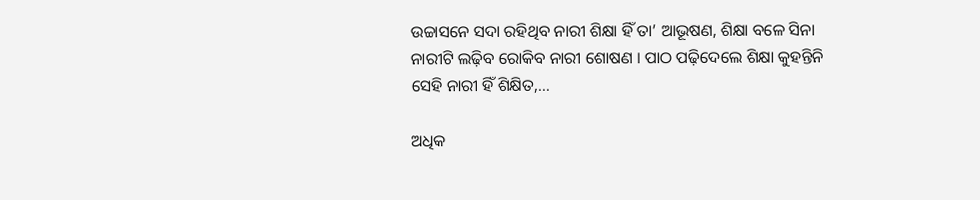ଉଚ୍ଚାସନେ ସଦା ରହିଥିବ ନାରୀ ଶିକ୍ଷା ହିଁ ତା’ ଆଭୂଷଣ, ଶିକ୍ଷା ବଳେ ସିନା ନାରୀଟି ଲଢ଼ିବ ରୋକିବ ନାରୀ ଶୋଷଣ । ପାଠ ପଢ଼ିଦେଲେ ଶିକ୍ଷା କୁହନ୍ତିନି ସେହି ନାରୀ ହିଁ ଶିକ୍ଷିତ,…

ଅଧିକ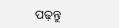ପଢ଼ନ୍ତୁ